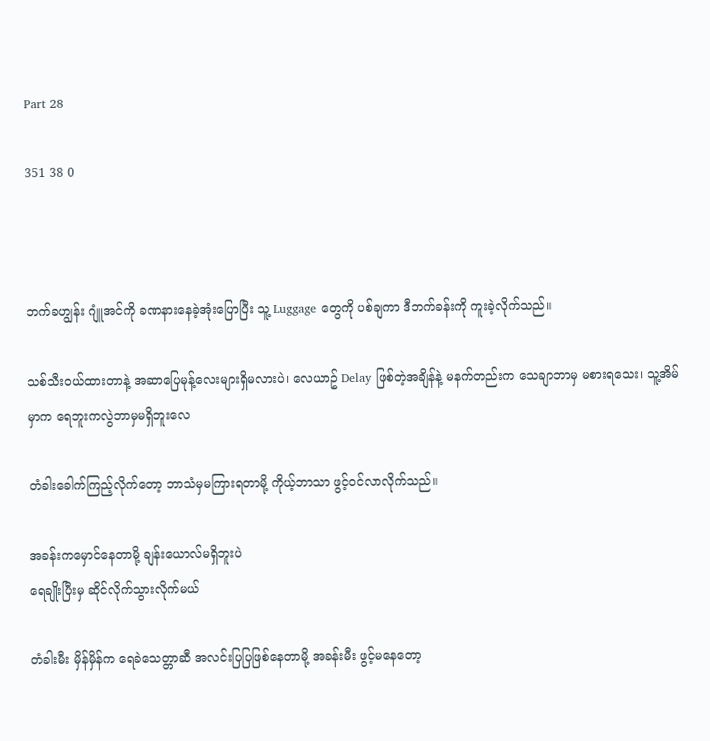Part 28

351 38 0



ဘက်ခဟျွန်း ဂျူံအင်ကို ခဏနားနေခဲ့အုံးပြောပြီး သူ့ Luggage တွေကို ပစ်ချကာ ဒီဘက်ခန်းကို ကူးခဲ့လိုက်သည်။

သစ်သီးဝယ်ထားတာနဲ့ အဆာပြေမုန့်လေးများရှိမလားပဲ၊ လေယာဥ် Delay ဖြစ်တဲ့အချိန်နဲ့ မနက်တည်းက သေချာဘာမှ မစားရသေး၊ သူ့အိမ်မှာက ရေဘူးကလွဲဘာမှမရှိဘူးလေ

တံခါးခေါက်ကြည့်လိုက်တော့ ဘာသံမှမကြားရတာမို့ ကိုယ့်ဘာသာ ဖွင့်ဝင်လာလိုက်သည်။

အခန်းကမှောင်နေတာမို့ ချန်းယောလ်မရှိဘူးပဲ
ရေချိုးပြီးမှ ဆိုင်လိုက်သွားလိုက်မယ်

တံခါးမီး မှိန်မှိန်က ရေခဲသေတ္တာဆီ အလင်းပြပြဖြစ်နေတာမို့ အခန်းမီး ဖွင့်မနေတော့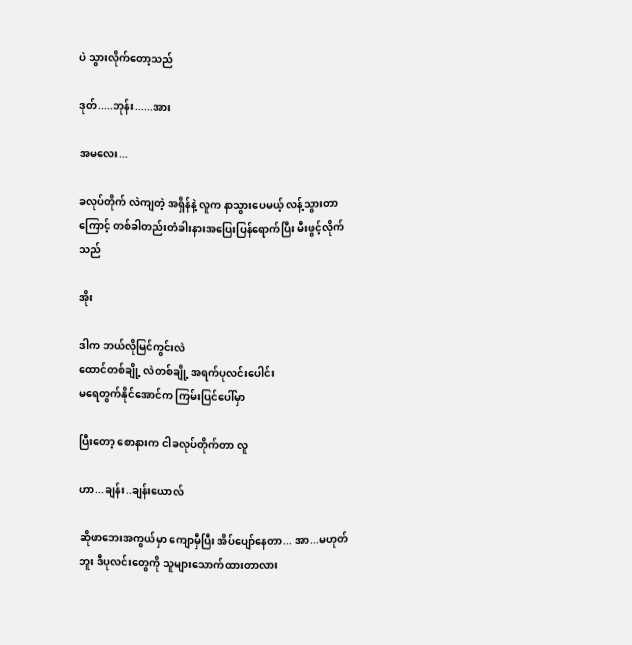ပဲ သွားလိုက်တော့သည်

ဒုတ်.....ဘုန်း......အား

အမလေး...

ခလုပ်တိုက် လဲကျတဲ့ အရှိန်နဲ့ လူက နာသွားပေမယ့် လန့်သွားတာကြောင့် တစ်ခါတည်းတံခါးနားအပြေးပြန်ရောက်ပြီး မီးဖွင့်လိုက်သည်

အိုး

ဒါက ဘယ်လိုမြင်ကွင်းလဲ
ထောင်တစ်ချို့ လဲတစ်ချို့ အရက်ပုလင်းပေါင်း
မရေတွက်နိုင်အောင်က ကြမ်းပြင်ပေါ်မှာ

ပြီးတော့ စောနားက ငါခလုပ်တိုက်တာ လူ

ဟာ...ချန်း..ချန်းယောလ်

ဆိုဖာဘေးအကွယ်မှာ ကျောမှီပြီး အိပ်ပျော်နေတာ... အာ...မဟုတ်ဘူး ဒီပုလင်းတွေကို သူများသောက်ထားတာလား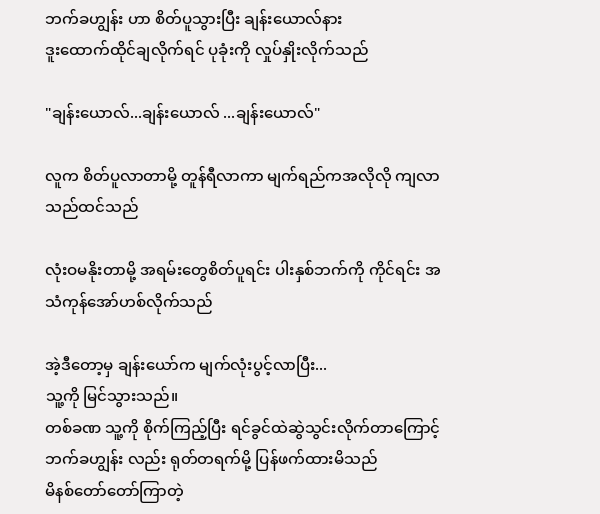ဘက်ခဟျွန်း ဟာ စိတ်ပူသွားပြီး ချန်းယောလ်နား
ဒူးထောက်ထိုင်ချလိုက်ရင် ပုခုံးကို လှုပ်နှိုးလိုက်သည်

"ချန်းယောလ်...ချန်းယောလ် ...ချန်းယောလ်"

လူက စိတ်ပူလာတာမို့ တူန်ရီလာကာ မျက်ရည်ကအလိုလို ကျလာသည်ထင်သည်

လုံးဝမနိုးတာမို့ အရမ်းတွေစိတ်ပူရင်း ပါးနှစ်ဘက်ကို ကိုင်ရင်း အသံကုန်အော်ဟစ်လိုက်သည်

အဲ့ဒီတော့မှ ချန်းယော်က မျက်လုံးပွင့်လာပြီး...
သူ့ကို မြင်သွားသည်။
တစ်ခဏ သူ့ကို စိုက်ကြည့်ပြီး ရင်ခွင်ထဲဆွဲသွင်းလိုက်တာကြောင့် ဘက်ခဟျွန်း လည်း ရုတ်တရက်မို့ ပြန်ဖက်ထားမိသည်
မိနစ်တော်တော်ကြာတဲ့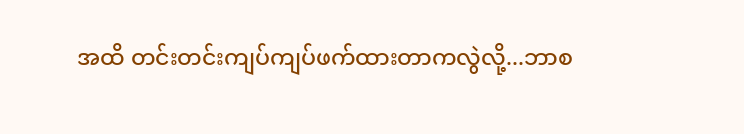အထိ တင်းတင်းကျပ်ကျပ်ဖက်ထားတာကလွဲလို့...ဘာစ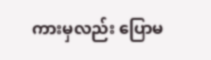ကားမှလည်း ပြောမ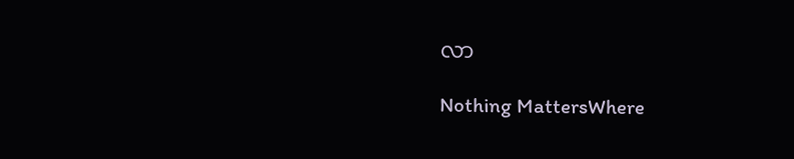လာ

Nothing MattersWhere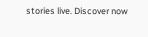stories live. Discover now